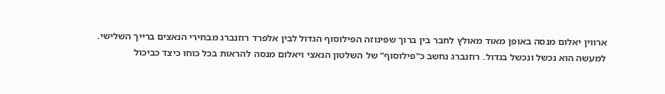ארווין יאלום מנסה באופן מאוד מאולץ לחבר בין ברוך שפינוזה הפילוסוף הגדול לבין אלפרד רוזנברג מבחירי הנאצים ברייך השלישי.
למעשה הוא נכשל ונכשל בגדול. רוזנברג נחשב כ"פילוסוף" של השלטון הנאצי ויאלום מנסה להראות בכל כוחו כיצד כביכול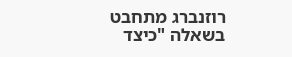רוזנברג מתחבט בשאלה "כיצד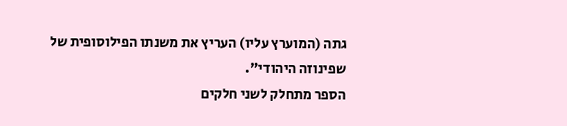גתה (המוערץ עליו) העריץ את משנתו הפילוסופית של שפינוזה היהודי".
הספר מתחלק לשני חלקים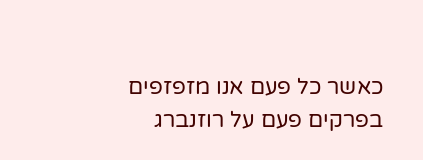כאשר כל פעם אנו מזפזפים בפרקים פעם על רוזנברג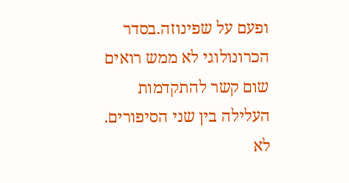ופעם על שפינוזה.בסדר הכרונולוגי לא ממש רואים שום קשר להתקדמות העלילה בין שני הסיפורים. לא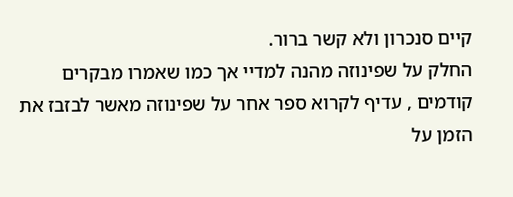קיים סנכרון ולא קשר ברור.
החלק על שפינוזה מהנה למדיי אך כמו שאמרו מבקרים קודמים , עדיף לקרוא ספר אחר על שפינוזה מאשר לבזבז את הזמן על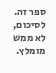ספר זה.
לסיכום,
לא ממש מומלץ.